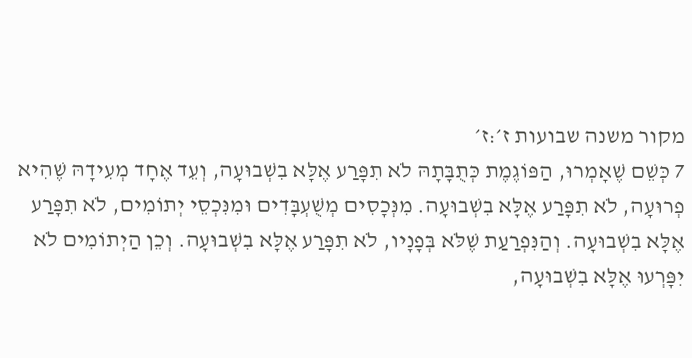מקור משנה שבועות ז׳:ז׳
7 כְּשֵׁם שֶׁאָמְרוּ, הַפּוֹגֶמֶת כְּתֻבָּתָהּ לֹא תִפָּרַע אֶלָּא בִשְׁבוּעָה, וְעֵד אֶחָד מְעִידָהּ שֶׁהִיא פְרוּעָה, לֹא תִפָּרַע אֶלָּא בִשְׁבוּעָה. מִנְּכָסִים מְשֻׁעְבָּדִים וּמִנִּכְסֵי יְתוֹמִים, לֹא תִפָּרַע אֶלָּא בִשְׁבוּעָה. וְהַנִּפְרַעַת שֶׁלֹּא בְּפָנָיו, לֹא תִפָּרַע אֶלָּא בִשְׁבוּעָה. וְכֵן הַיְתוֹמִים לֹא יִפָּרְעוּ אֶלָּא בִשְׁבוּעָה,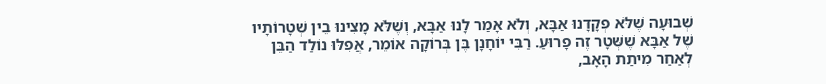שְׁבוּעָה שֶׁלֹּא פְקָדָנוּ אַבָּא, וְלֹא אָמַר לָנוּ אַבָּא, וְשֶׁלֹּא מָצִינוּ בֵין שְׁטָרוֹתָיו שֶׁל אַבָּא שֶׁשְּׁטָר זֶה פָרוּעַ. רַבִּי יוֹחָנָן בֶּן בְּרוֹקָה אוֹמֵר, אֲפִלּוּ נוֹלַד הַבֵּן לְאַחַר מִיתַת הָאָב,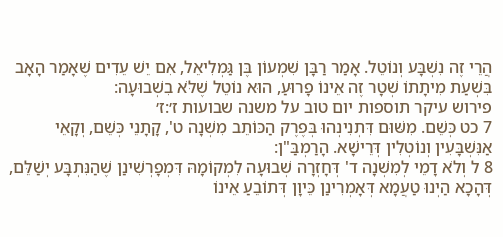הֲרֵי זֶה נִשְׁבָּע וְנוֹטֵל. אָמַר רַבָּן שִׁמְעוֹן בֶּן גַּמְלִיאֵל, אִם יֵשׁ עֵדִים שֶׁאָמַר הָאָב בִּשְׁעַת מִיתָתוֹ שְׁטָר זֶה אֵינוֹ פָרוּעַ, הוּא נוֹטֵל שֶׁלֹּא בִשְׁבוּעָה:
פירוש עיקר תוספות יום טוב על משנה שבועות ז׳:ז׳
7 כט כְּשֵׁם. מִשּׁוּם דִּתְנִינְהוּ בְּפֶרֶק הַכּוֹתֵב מִשְׁנָה ט', קָתָנֵי כְּשֵׁם, וְקָאֵי אַנִּשְׁבָּעִין וְנוֹטְלִין דְּרֵישָׁא. הָרַמְבַּ"ן:
8 ל וְלֹא דָמֵי לְמִשְׁנָה ד' דְּחָזְרָה שְׁבוּעָה לִמְקוֹמָהּ דִּמְפָרְשִׁינַן שֶׁהַנִּתְבָּע יְשַׁלֵּם, דְּהָכָא הַיְנוּ טַעֲמָא דְּאָמְרִינַן כֵּיוָן דְּתוֹבֵעַ אֵינוֹ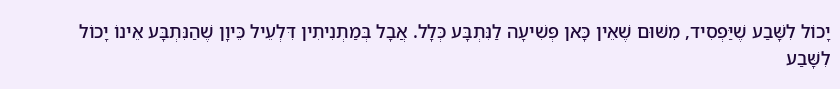יָכוֹל לִשָּׁבַע שֶׁיַּפְסִיד, מִשּׁוּם שֶׁאֵין כָּאן פְּשִׁיעָה לַנִּתְבָּע כְּלָל. אֲבָל בְּמַתְנִיתִין דִּלְעֵיל כֵּיוָן שֶׁהַנִּתְבָּע אֵינוֹ יָכוֹל לִשָּׁבַע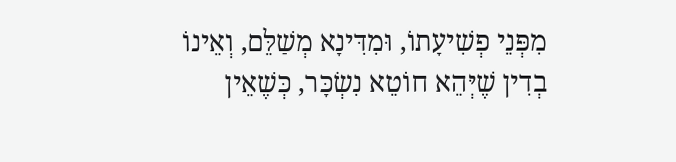מִפְּנֵי פְשִׁיעָתוֹ, וּמִדִּינָא מְשַׁלֵּם, וְאֵינוֹ בְדִין שֶׁיְּהֵא חוֹטֵא נִשְׂכָּר, כְּשֶׁאֵין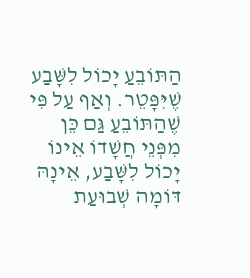הַתּוֹבֵעַ יָכוֹל לִשָּׁבַע שֶׁיִּפָּטֵר. וְאַף עַל פִּי שֶׁהַתּוֹבֵעַ גַּם כֵּן מִפְּנֵי חֲשָׁדוֹ אֵינוֹ יָכוֹל לִשָּׁבַע, אֵינָהּ דּוֹמָה שְׁבוּעַת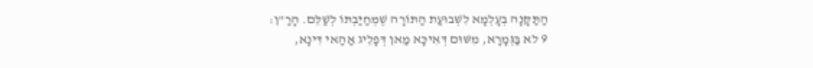הַתַּקָּנָה בְעָלְמָא לִשְׁבוּעַת הַתּוֹרָה שֶׁמְּחַיַּבְתּוֹ לְשַׁלֵּם. הָרַ"ן:
9 לא בַּגְּמָרָא, מִשּׁוּם דְּאִיכָּא מַאן דְּפָלֵיג אַהַאי דִּינָא,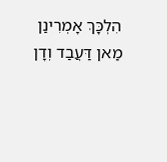הִלְכָּךְ אָמְרִינַן מַאן דַּעֲבַד וְדָן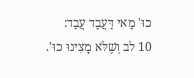כוּ' מַאי דַּעֲבַד עֲבַד:
10 לב וְשֶׁלֹּא מָצִינוּ כוּ'.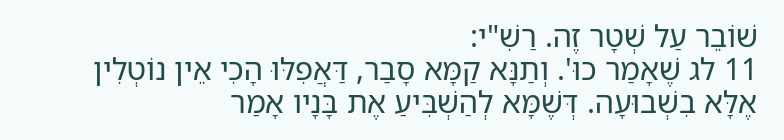שׁוֹבֵר עַל שְׁטָר זֶה. רַשִׁ"י:
11 לג שֶׁאָמַר כוּ'. וְתַנָּא קַמָּא סָבַר, דַּאֲפִלּוּ הָכִי אֵין נוֹטְלִין אֶלָּא בִשְׁבוּעָה. דְּשֶׁמָּא לְהַשְׁבִּיעַ אֶת בָּנָיו אָמַר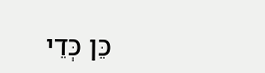כֵּן כְּדֵי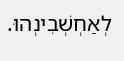לְאַחְשְׁבִינְהוּ.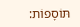תּוֹסָפוֹת: